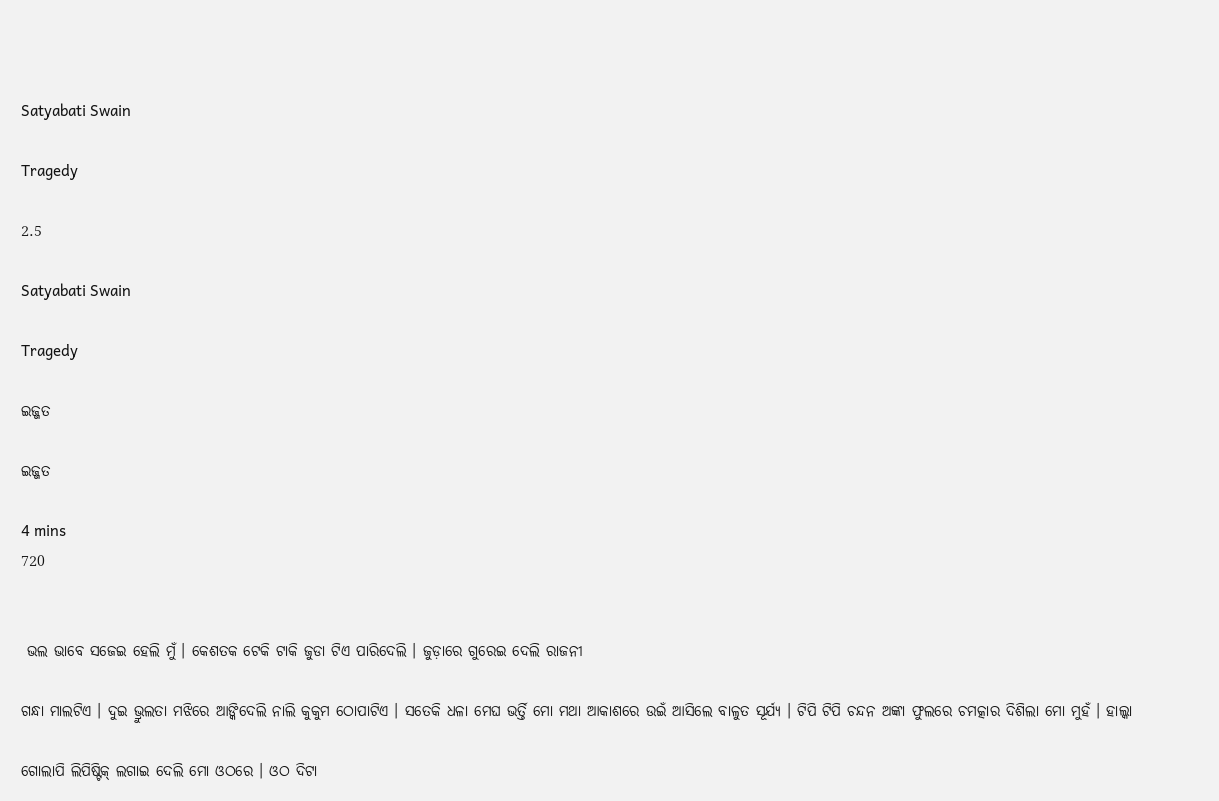Satyabati Swain

Tragedy

2.5

Satyabati Swain

Tragedy

ଇଜ୍ଜତ

ଇଜ୍ଜତ

4 mins
720


 ଭଲ ଭାବେ ସଜେଇ ହେଲି ମୁଁ । କେଶତକ ଟେକି ଟାକି ଜୁଡା ଟିଏ ପାରିଦେଲି । ଜୁଡ଼ାରେ ଗୁରେଇ ଦେଲି ରାଜନୀ

ଗନ୍ଧା ମାଲଟିଏ । ଦୁଇ ଭ୍ରୁଲତା ମଝିରେ ଆଙ୍କିଦେଲି ନାଲି କୁକୁମ ଠୋପାଟିଏ । ସତେକି ଧଳା ମେଘ ଭର୍ତ୍ତି ମୋ ମଥା ଆକାଶରେ ଉଇଁ ଆସିଲେ ବାଳୁତ ସୂର୍ଯ୍ୟ । ଟିପି ଟିପି ଚନ୍ଦନ ଅଙ୍କା ଫୁଲରେ ଚମତ୍କାର ଦିଶିଲା ମୋ ମୁହଁ । ହାଲ୍କା

ଗୋଲାପି ଲିପିଷ୍ଟିକ୍ ଲଗାଇ ଦେଲି ମୋ ଓଠରେ । ଓଠ ଦିଟା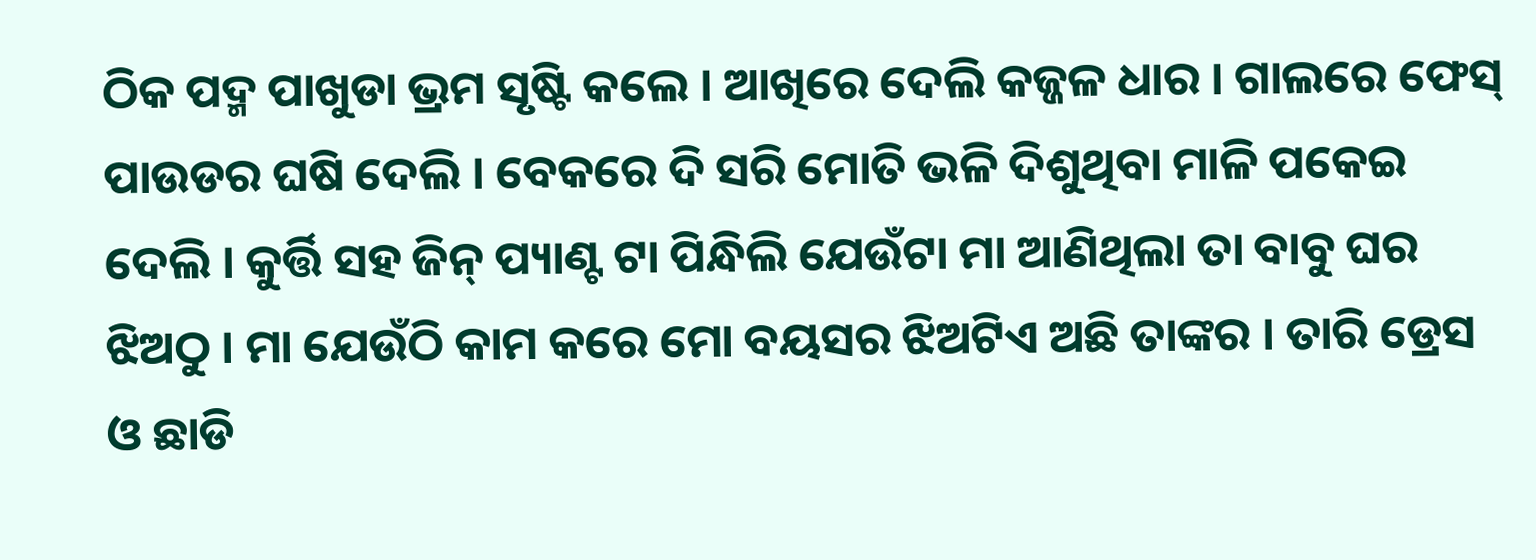ଠିକ ପଦ୍ମ ପାଖୁଡା ଭ୍ରମ ସୃଷ୍ଟି କଲେ । ଆଖିରେ ଦେଲି କଜ୍ଜଳ ଧାର । ଗାଲରେ ଫେସ୍ ପାଉଡର ଘଷି ଦେଲି । ବେକରେ ଦି ସରି ମୋତି ଭଳି ଦିଶୁଥିବା ମାଳି ପକେଇ ଦେଲି । କୁର୍ତ୍ତି ସହ ଜିନ୍ ପ୍ୟାଣ୍ଟ ଟା ପିନ୍ଧିଲି ଯେଉଁଟା ମା ଆଣିଥିଲା ତା ବାବୁ ଘର ଝିଅଠୁ । ମା ଯେଉଁଠି କାମ କରେ ମୋ ବୟସର ଝିଅଟିଏ ଅଛି ତାଙ୍କର । ତାରି ଡ୍ରେସ ଓ ଛାଡି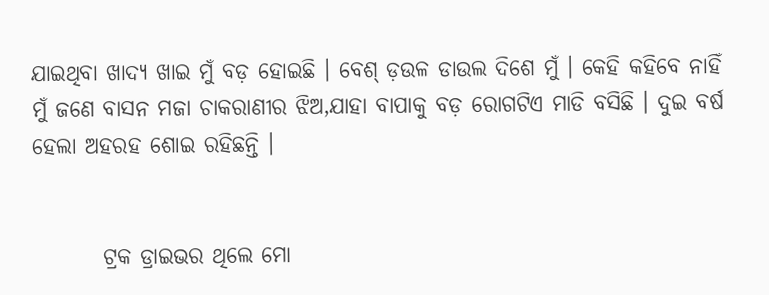ଯାଇଥିବା ଖାଦ୍ୟ ଖାଇ ମୁଁ ବଡ଼ ହୋଇଛି । ବେଶ୍ ଡ଼ଉଳ ଡାଉଲ ଦିଶେ ମୁଁ । କେହି କହିବେ ନାହିଁ ମୁଁ ଜଣେ ବାସନ ମଜା ଚାକରାଣୀର ଝିଅ,ଯାହା ବାପାକୁ ବଡ଼ ରୋଗଟିଏ ମାଡି ବସିଛି । ଦୁଇ ବର୍ଷ ହେଲା ଅହରହ ଶୋଇ ରହିଛନ୍ତି ।


        ଟ୍ରକ ଡ୍ରାଇଭର ଥିଲେ ମୋ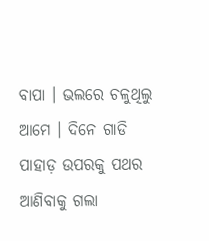ବାପା । ଭଲରେ ଚଳୁଥିଲୁ ଆମେ । ଦିନେ ଗାଡି ପାହାଡ଼ ଉପରକୁ ପଥର ଆଣିବାକୁ ଗଲା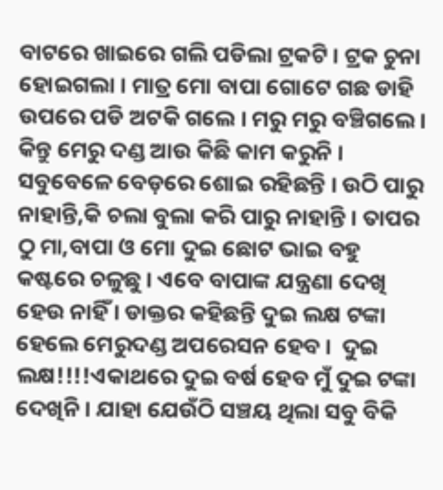ବାଟରେ ଖାଇରେ ଗଲି ପଡିଲା ଟ୍ରକଟି । ଟ୍ରକ ଚୁନା ହୋଇଗଲା । ମାତ୍ର ମୋ ବାପା ଗୋଟେ ଗଛ ଡାହି ଉପରେ ପଡି ଅଟକି ଗଲେ । ମରୁ ମରୁ ବଞ୍ଚିଗଲେ । କିନ୍ତୁ ମେରୁ ଦଣ୍ଡ ଆଉ କିଛି କାମ କରୁନି । ସବୁବେଳେ ବେଡ଼ରେ ଶୋଇ ରହିଛନ୍ତି । ଉଠି ପାରୁ ନାହାନ୍ତି,କି ଚଲା ବୁଲା କରି ପାରୁ ନାହାନ୍ତି । ତାପର ଠୁ ମା,ବାପା ଓ ମୋ ଦୁଇ ଛୋଟ ଭାଇ ବହୁ କଷ୍ଟରେ ଚଳୁଛୁ । ଏବେ ବାପାଙ୍କ ଯନ୍ତ୍ରଣା ଦେଖି ହେଉ ନାହିଁ । ଡାକ୍ତର କହିଛନ୍ତି ଦୁଇ ଲକ୍ଷ ଟଙ୍କା ହେଲେ ମେରୁଦଣ୍ଡ ଅପରେସନ ହେବ ।  ଦୁଇ ଲକ୍ଷ!!!!ଏକାଥରେ ଦୁଇ ବର୍ଷ ହେବ ମୁଁ ଦୁଇ ଟଙ୍କା ଦେଖିନି । ଯାହା ଯେଉଁଠି ସଞ୍ଚୟ ଥିଲା ସବୁ ବିକି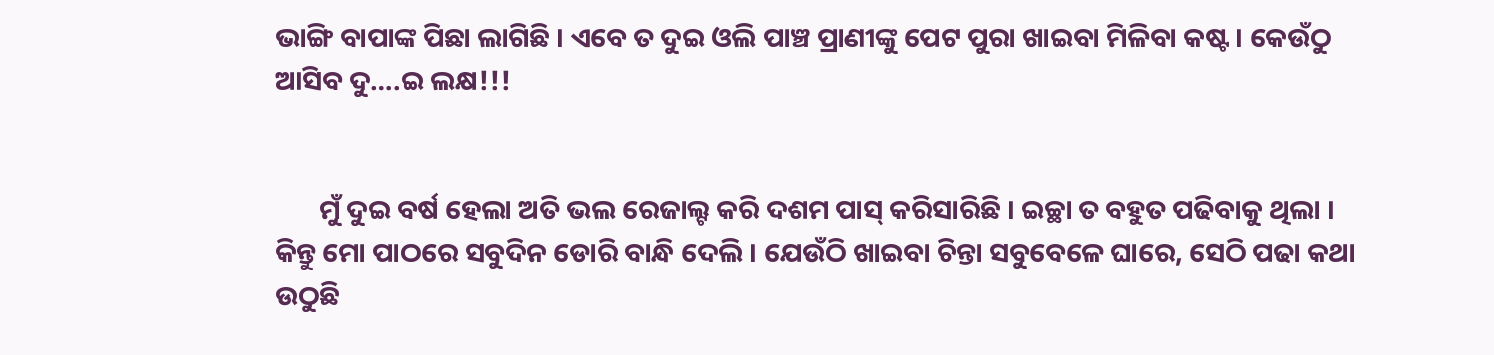ଭାଙ୍ଗି ବାପାଙ୍କ ପିଛା ଲାଗିଛି । ଏବେ ତ ଦୁଇ ଓଲି ପାଞ୍ଚ ପ୍ରାଣୀଙ୍କୁ ପେଟ ପୁରା ଖାଇବା ମିଳିବା କଷ୍ଟ । କେଉଁଠୁ ଆସିବ ଦୁ….ଇ ଲକ୍ଷ!!!


       ମୁଁ ଦୁଇ ବର୍ଷ ହେଲା ଅତି ଭଲ ରେଜାଲ୍ଟ କରି ଦଶମ ପାସ୍ କରିସାରିଛି । ଇଚ୍ଛା ତ ବହୁତ ପଢିବାକୁ ଥିଲା । କିନ୍ତୁ ମୋ ପାଠରେ ସବୁଦିନ ଡୋରି ବାନ୍ଧି ଦେଲି । ଯେଉଁଠି ଖାଇବା ଚିନ୍ତା ସବୁବେଳେ ଘାରେ, ସେଠି ପଢା କଥା ଉଠୁଛି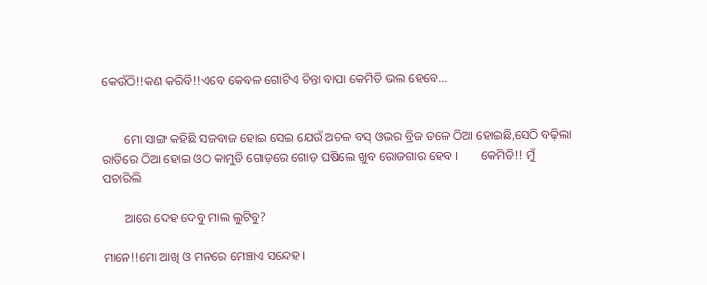କେଉଁଠି!!କଣ କରିବି!!ଏବେ କେବଳ ଗୋଟିଏ ଚିନ୍ତା ବାପା କେମିତି ଭଲ ହେବେ…


       ମୋ ସାଙ୍ଗ କହିଛି ସଜବାଜ ହୋଇ ସେଇ ଯେଉଁ ଅଚଳ ବସ୍ ଓଭର ବ୍ରିଜ ତଳେ ଠିଆ ହୋଇଛି,ସେଠି ବଢ଼ିଲା ରାତିରେ ଠିଆ ହୋଇ ଓଠ କାମୁଡି ଗୋଡ଼ରେ ଗୋଡ଼ ଘଷିଲେ ଖୁବ ରୋଜଗାର ହେବ ।       କେମିତି!! ମୁଁ ପଚାରିଲି

       ଆରେ ଦେହ ଦେବୁ ମାଲ ଲୁଟିବୁ?

ମାନେ!!ମୋ ଆଖି ଓ ମନରେ ମେଞ୍ଚାଏ ସନ୍ଦେହ ।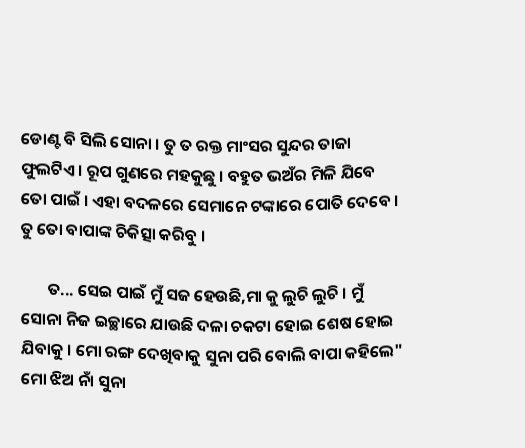ଡୋଣ୍ଟ ବି ସିଲି ସୋନା । ତୁ ତ ରକ୍ତ ମାଂସର ସୁନ୍ଦର ତାଜା ଫୁଲଟିଏ । ରୂପ ଗୁଣରେ ମହକୁଛୁ । ବହୁତ ଭଅଁର ମିଳି ଯିବେ ତୋ ପାଇଁ । ଏହା ବଦଳରେ ସେମାନେ ଟଙ୍କାରେ ପୋତି ଦେବେ । ତୁ ତୋ ବାପାଙ୍କ ଚିକିତ୍ସା କରିବୁ ।

       ତ... ସେଇ ପାଇଁ ମୁଁ ସଜ ହେଉଛି,ମା କୁ ଲୁଚି ଲୁଚି । ମୁଁ ସୋନା ନିଜ ଇଚ୍ଛାରେ ଯାଉଛି ଦଳା ଚକଟା ହୋଇ ଶେଷ ହୋଇ ଯିବାକୁ । ମୋ ରଙ୍ଗ ଦେଖିବାକୁ ସୁନା ପରି ବୋଲି ବାପା କହିଲେ" ମୋ ଝିଅ ନାଁ ସୁନା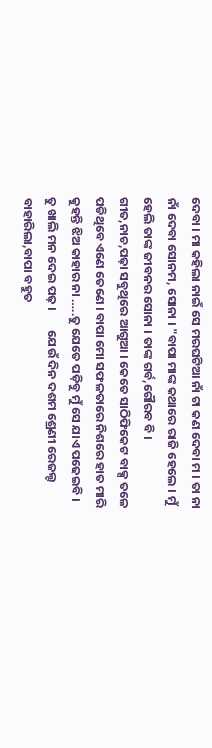ଦେବା । ମା କହିଲା ନାଇଁ ସେ ମରଘଟିଆ ନାଁ ଟା କଣ ଦେବା ମ । ତା ନା ନାଁ ଦେବା ସୋନମ, ସୋନା । "ବାପା ମାଙ୍କ କଥାରେ ରାଜି ହେଲେ । ମୁଁ ହେଲି ତାଙ୍କ ଜୀବନର ସୋନା । ତାଙ୍କ ଗର୍ବ,ଗୌରବ ବି । ଗୀତ,ନାଚ,ପଢ଼ା ସବୁଥିରେ ଆଗୁଆ । କେତେ ସାଠିଫିକେଟ ବାକ୍ସ ତଳେ ପଡିଥିବେ ଏଣେ ତେଣେ । ବାପା ମୋ ସଫଳତାରେ ନିଶରେ ହାତ ମାରି କୁହନ୍ତି ଝିଅ କାହାର ନା …..ତୁ ଯେତେ ପଡ଼ିବୁ ମୁଁ ସେ ଯାଏ ପଢେଇବି । ତୁ ଖାଲି ମନ ଦେଇ ପଢ଼ ।       ଯେଉଁ ଦିନ ଦଶମ ଶ୍ରେଣୀ ରେଜଲ୍ଟ ବାହାରିଲା,ବାପା ବହୁତ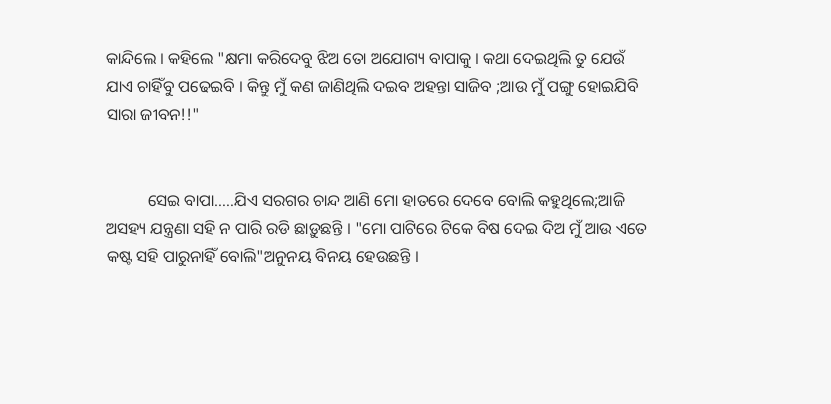କାନ୍ଦିଲେ । କହିଲେ "କ୍ଷମା କରିଦେବୁ ଝିଅ ତୋ ଅଯୋଗ୍ୟ ବାପାକୁ । କଥା ଦେଇଥିଲି ତୁ ଯେଉଁ ଯାଏ ଚାହିଁବୁ ପଢେଇବି । କିନ୍ତୁ ମୁଁ କଣ ଜାଣିଥିଲି ଦଇବ ଅହନ୍ତା ସାଜିବ ;ଆଉ ମୁଁ ପଙ୍ଗୁ ହୋଇଯିବି ସାରା ଜୀବନ!!"


          ସେଇ ବାପା…..ଯିଏ ସରଗର ଚାନ୍ଦ ଆଣି ମୋ ହାତରେ ଦେବେ ବୋଲି କହୁଥିଲେ;ଆଜି ଅସହ୍ୟ ଯନ୍ତ୍ରଣା ସହି ନ ପାରି ରଡି ଛାଡ଼ୁଛନ୍ତି । "ମୋ ପାଟିରେ ଟିକେ ବିଷ ଦେଇ ଦିଅ ମୁଁ ଆଉ ଏତେ କଷ୍ଟ ସହି ପାରୁନାହିଁ ବୋଲି"ଅନୁନୟ ବିନୟ ହେଉଛନ୍ତି ।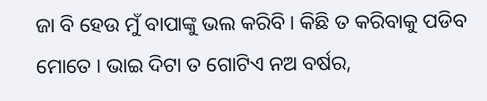ଜା ବି ହେଉ ମୁଁ ବାପାଙ୍କୁ ଭଲ କରିବି । କିଛି ତ କରିବାକୁ ପଡିବ ମୋତେ । ଭାଇ ଦିଟା ତ ଗୋଟିଏ ନଅ ବର୍ଷର,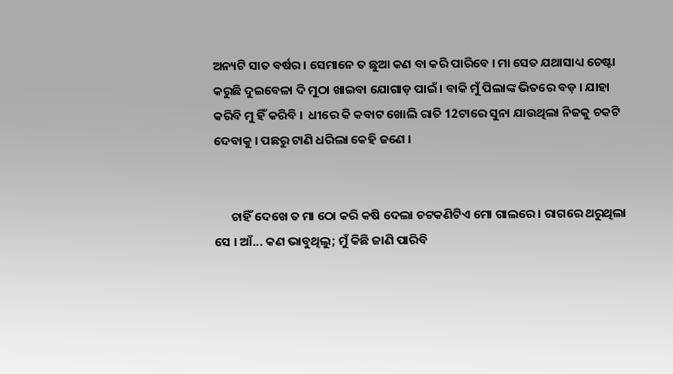ଅନ୍ୟଟି ସାତ ବର୍ଷର । ସେମାନେ ତ ଛୁଆ କଣ ବା କରି ପାରିବେ । ମା ସେତ ଯଥାସାଧ୍ୟ ଚେଷ୍ଟା କରୁଛି ଦୁଇବେଳା ଦି ମୁଠା ଖାଇବା ଯୋଗାଡ଼ ପାଇଁ । ବାକି ମୁଁ ପିଲାଙ୍କ ଭିତରେ ବଡ଼ । ଯାହା କରିବି ମୁ ହିଁ କରିବି ।  ଧୀରେ କି କବାଟ ଖୋଲି ରାତି 12ଟାରେ ସୁନା ଯାଉଥିଲା ନିଜକୁ ଚକଟି ଦେବାକୁ । ପଛରୁ ଟାଣି ଧରିଲା କେହି ଜଣେ ।


      ଚାହିଁ ଦେଖେ ତ ମା ଠୋ କରି କଷି ଦେଲା ଚଟକଣିଟିଏ ମୋ ଗାଲରେ । ରାଗରେ ଥରୁଥିଲା ସେ । ଆଁ... କଣ ଭାବୁଥିଲୁ; ମୁଁ କିଛି ଜାଣି ପାରିବି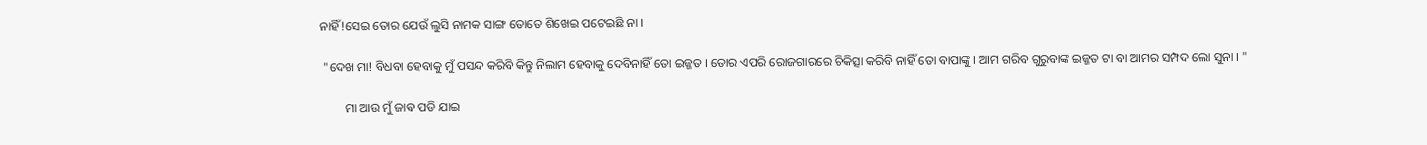ନାହିଁ!ସେଇ ତୋର ଯେଉଁ ଲୁସି ନାମକ ସାଙ୍ଗ ତୋତେ ଶିଖେଇ ପଟେଇଛି ନା ।

 "ଦେଖ ମା! ବିଧବା ହେବାକୁ ମୁଁ ପସନ୍ଦ କରିବି କିନ୍ତୁ ନିଲାମ ହେବାକୁ ଦେବିନାହିଁ ତୋ ଇଜ୍ଜତ । ତୋର ଏପରି ରୋଜଗାରରେ ଚିକିତ୍ସା କରିବି ନାହିଁ ତୋ ବାପାଙ୍କୁ । ଆମ ଗରିବ ଗୁରୁବାଙ୍କ ଇଜ୍ଜତ ଟା ବା ଆମର ସମ୍ପଦ ଲୋ ସୁନା । "

        ମା ଆଉ ମୁଁ ଜାଵ ପଡି ଯାଇ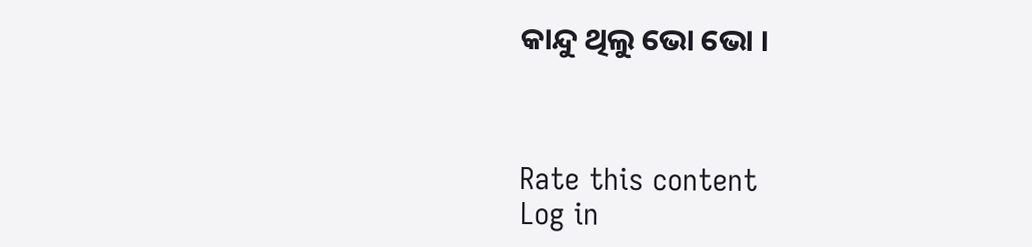କାନ୍ଦୁ ଥିଲୁ ଭୋ ଭୋ ।



Rate this content
Log in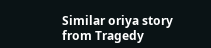Similar oriya story from Tragedy